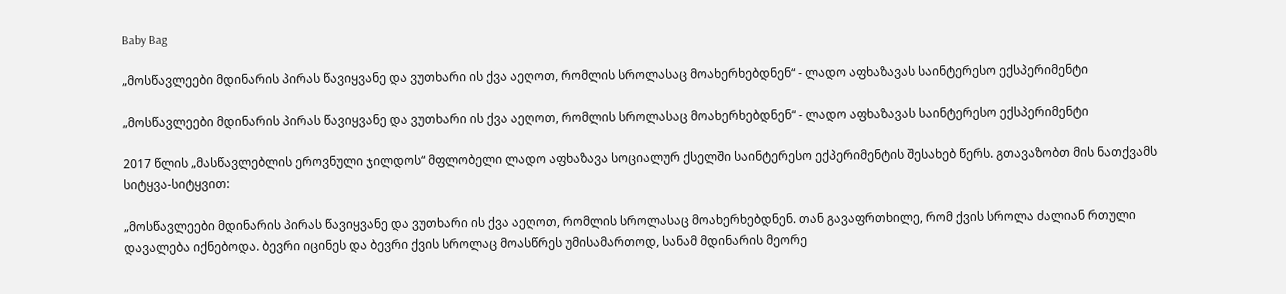Baby Bag

„მოსწავლეები მდინარის პირას წავიყვანე და ვუთხარი ის ქვა აეღოთ, რომლის სროლასაც მოახერხებდნენ“ - ლადო აფხაზავას საინტერესო ექსპერიმენტი

„მოსწავლეები მდინარის პირას წავიყვანე და ვუთხარი ის ქვა აეღოთ, რომლის სროლასაც მოახერხებდნენ“ - ლადო აფხაზავას საინტერესო ექსპერიმენტი

2017 წლის „მასწავლებლის ეროვნული ჯილდოს“ მფლობელი ლადო აფხაზავა სოციალურ ქსელში საინტერესო ექპერიმენტის შესახებ წერს. გთავაზობთ მის ნათქვამს სიტყვა-სიტყვით:

„მოსწავლეები მდინარის პირას წავიყვანე და ვუთხარი ის ქვა აეღოთ, რომლის სროლასაც მოახერხებდნენ. თან გავაფრთხილე, რომ ქვის სროლა ძალიან რთული დავალება იქნებოდა. ბევრი იცინეს და ბევრი ქვის სროლაც მოასწრეს უმისამართოდ, სანამ მდინარის მეორე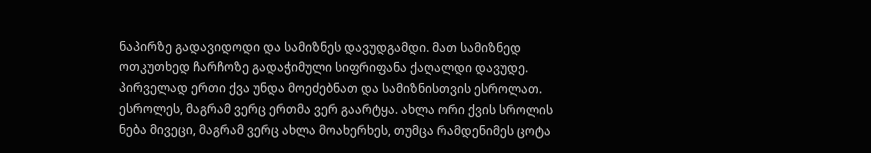ნაპირზე გადავიდოდი და სამიზნეს დავუდგამდი. მათ სამიზნედ ოთკუთხედ ჩარჩოზე გადაჭიმული სიფრიფანა ქაღალდი დავუდე. პირველად ერთი ქვა უნდა მოეძებნათ და სამიზნისთვის ესროლათ. ესროლეს, მაგრამ ვერც ერთმა ვერ გაარტყა. ახლა ორი ქვის სროლის ნება მივეცი, მაგრამ ვერც ახლა მოახერხეს, თუმცა რამდენიმეს ცოტა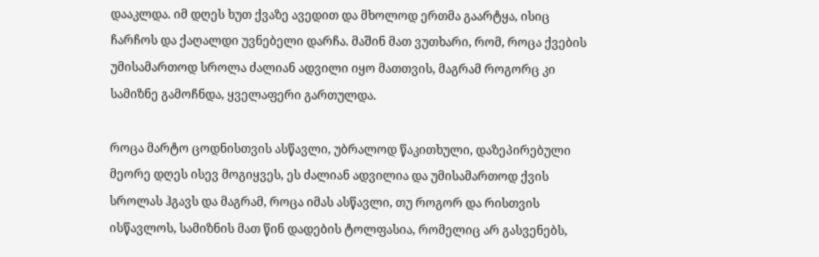დააკლდა. იმ დღეს ხუთ ქვაზე ავედით და მხოლოდ ერთმა გაარტყა, ისიც ჩარჩოს და ქაღალდი უვნებელი დარჩა. მაშინ მათ ვუთხარი, რომ, როცა ქვების უმისამართოდ სროლა ძალიან ადვილი იყო მათთვის, მაგრამ როგორც კი სამიზნე გამოჩნდა, ყველაფერი გართულდა.

როცა მარტო ცოდნისთვის ასწავლი, უბრალოდ წაკითხული, დაზეპირებული მეორე დღეს ისევ მოგიყვეს, ეს ძალიან ადვილია და უმისამართოდ ქვის სროლას ჰგავს და მაგრამ, როცა იმას ასწავლი, თუ როგორ და რისთვის ისწავლოს, სამიზნის მათ წინ დადების ტოლფასია, რომელიც არ გასვენებს,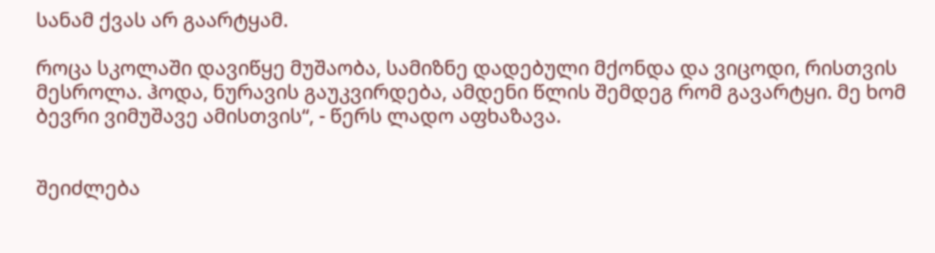სანამ ქვას არ გაარტყამ.

როცა სკოლაში დავიწყე მუშაობა, სამიზნე დადებული მქონდა და ვიცოდი, რისთვის მესროლა. ჰოდა, ნურავის გაუკვირდება, ამდენი წლის შემდეგ რომ გავარტყი. მე ხომ ბევრი ვიმუშავე ამისთვის“, - წერს ლადო აფხაზავა.


შეიძლება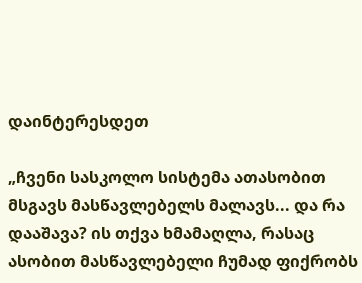დაინტერესდეთ

„ჩვენი სასკოლო სისტემა ათასობით მსგავს მასწავლებელს მალავს... და რა დააშავა? ის თქვა ხმამაღლა, რასაც ასობით მასწავლებელი ჩუმად ფიქრობს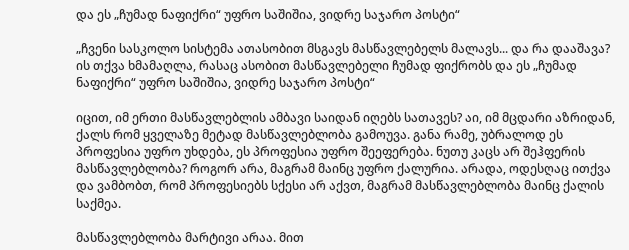და ეს „ჩუმად ნაფიქრი“ უფრო საშიშია, ვიდრე საჯარო პოსტი“

„ჩვენი სასკოლო სისტემა ათასობით მსგავს მასწავლებელს მალავს... და რა დააშავა? ის თქვა ხმამაღლა, რასაც ასობით მასწავლებელი ჩუმად ფიქრობს და ეს „ჩუმად ნაფიქრი“ უფრო საშიშია, ვიდრე საჯარო პოსტი“

იცით, იმ ერთი მასწავლებლის ამბავი საიდან იღებს სათავეს? აი, იმ მცდარი აზრიდან, ქალს რომ ყველაზე მეტად მასწავლებლობა გამოუვა. განა რამე, უბრალოდ ეს პროფესია უფრო უხდება, ეს პროფესია უფრო შეეფერება. ნუთუ კაცს არ შეჰფერის მასწავლებლობა? როგორ არა, მაგრამ მაინც უფრო ქალურია. არადა, ოდესღაც ითქვა და ვამბობთ, რომ პროფესიებს სქესი არ აქვთ, მაგრამ მასწავლებლობა მაინც ქალის საქმეა.

მასწავლებლობა მარტივი არაა. მით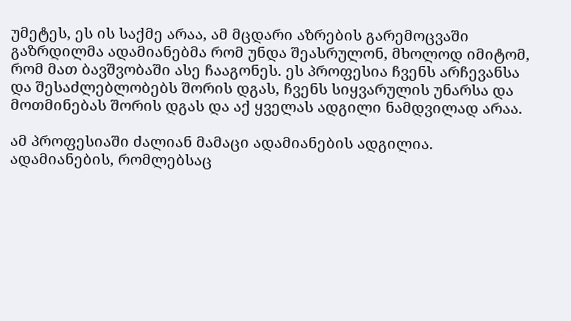უმეტეს, ეს ის საქმე არაა, ამ მცდარი აზრების გარემოცვაში გაზრდილმა ადამიანებმა რომ უნდა შეასრულონ, მხოლოდ იმიტომ, რომ მათ ბავშვობაში ასე ჩააგონეს. ეს პროფესია ჩვენს არჩევანსა და შესაძლებლობებს შორის დგას, ჩვენს სიყვარულის უნარსა და მოთმინებას შორის დგას და აქ ყველას ადგილი ნამდვილად არაა.

ამ პროფესიაში ძალიან მამაცი ადამიანების ადგილია. ადამიანების, რომლებსაც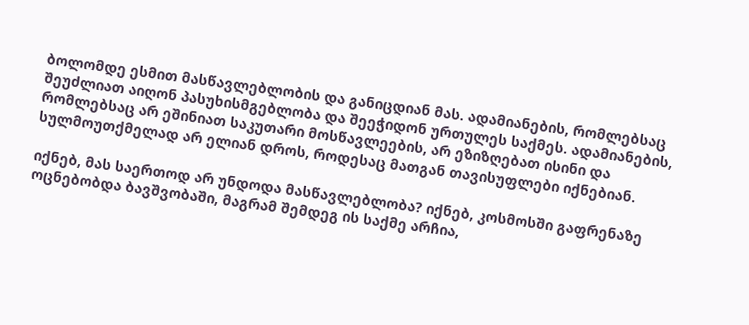ბოლომდე ესმით მასწავლებლობის და განიცდიან მას. ადამიანების, რომლებსაც შეუძლიათ აიღონ პასუხისმგებლობა და შეეჭიდონ ურთულეს საქმეს. ადამიანების, რომლებსაც არ ეშინიათ საკუთარი მოსწავლეების, არ ეზიზღებათ ისინი და სულმოუთქმელად არ ელიან დროს, როდესაც მათგან თავისუფლები იქნებიან.

იქნებ, მას საერთოდ არ უნდოდა მასწავლებლობა? იქნებ, კოსმოსში გაფრენაზე ოცნებობდა ბავშვობაში, მაგრამ შემდეგ ის საქმე არჩია,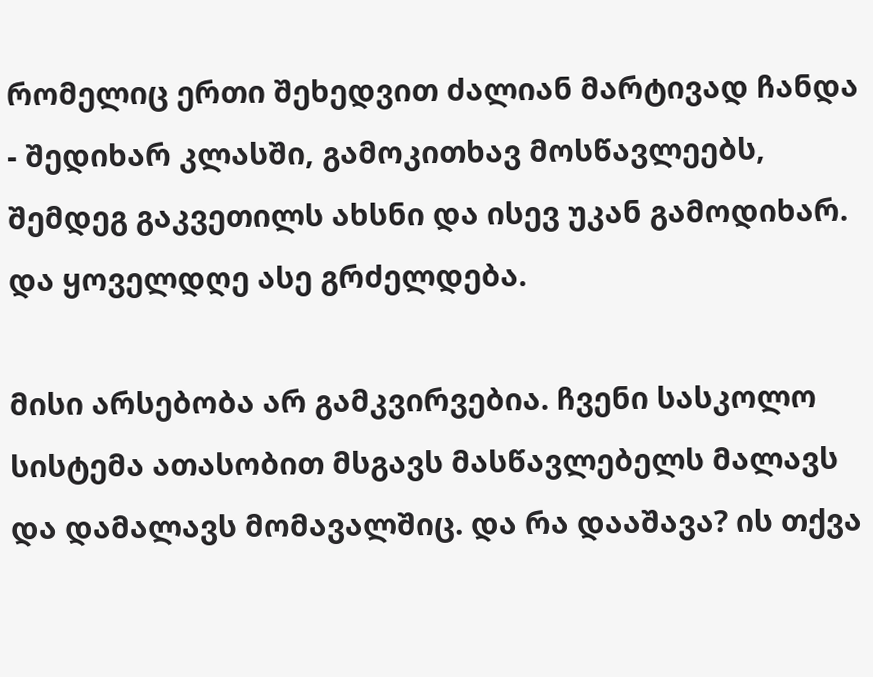რომელიც ერთი შეხედვით ძალიან მარტივად ჩანდა - შედიხარ კლასში, გამოკითხავ მოსწავლეებს, შემდეგ გაკვეთილს ახსნი და ისევ უკან გამოდიხარ. და ყოველდღე ასე გრძელდება.

მისი არსებობა არ გამკვირვებია. ჩვენი სასკოლო სისტემა ათასობით მსგავს მასწავლებელს მალავს და დამალავს მომავალშიც. და რა დააშავა? ის თქვა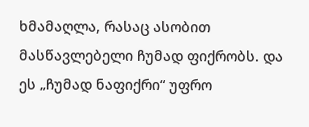ხმამაღლა, რასაც ასობით მასწავლებელი ჩუმად ფიქრობს. და ეს „ჩუმად ნაფიქრი“ უფრო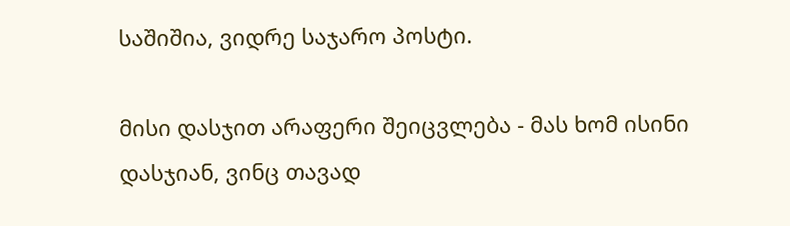საშიშია, ვიდრე საჯარო პოსტი.

მისი დასჯით არაფერი შეიცვლება - მას ხომ ისინი დასჯიან, ვინც თავად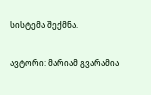სისტემა შექმნა.

ავტორი: მარიამ გვარამია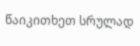წაიკითხეთ სრულად